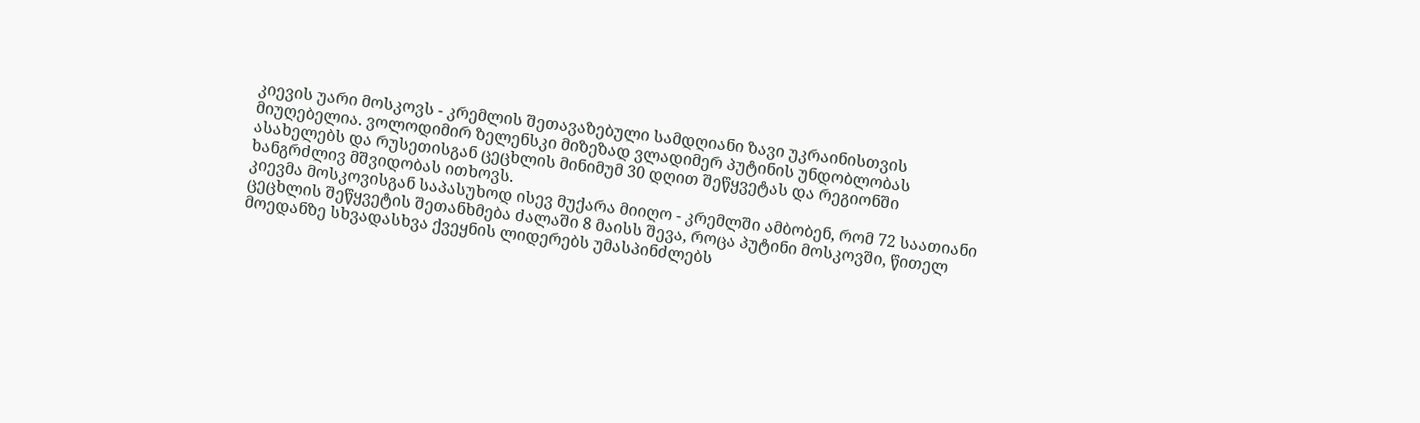კიევის უარი მოსკოვს - კრემლის შეთავაზებული სამდღიანი ზავი უკრაინისთვის მიუღებელია. ვოლოდიმირ ზელენსკი მიზეზად ვლადიმერ პუტინის უნდობლობას ასახელებს და რუსეთისგან ცეცხლის მინიმუმ 30 დღით შეწყვეტას და რეგიონში ხანგრძლივ მშვიდობას ითხოვს.
კიევმა მოსკოვისგან საპასუხოდ ისევ მუქარა მიიღო - კრემლში ამბობენ, რომ 72 საათიანი ცეცხლის შეწყვეტის შეთანხმება ძალაში 8 მაისს შევა, როცა პუტინი მოსკოვში, წითელ მოედანზე სხვადასხვა ქვეყნის ლიდერებს უმასპინძლებს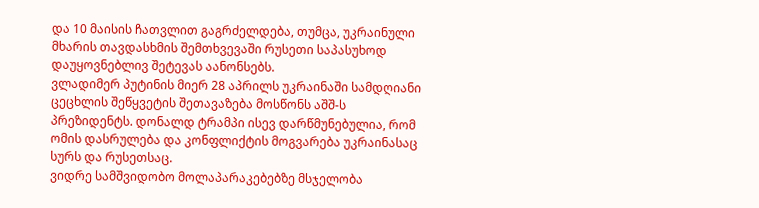და 10 მაისის ჩათვლით გაგრძელდება, თუმცა, უკრაინული მხარის თავდასხმის შემთხვევაში რუსეთი საპასუხოდ დაუყოვნებლივ შეტევას აანონსებს.
ვლადიმერ პუტინის მიერ 28 აპრილს უკრაინაში სამდღიანი ცეცხლის შეწყვეტის შეთავაზება მოსწონს აშშ-ს პრეზიდენტს. დონალდ ტრამპი ისევ დარწმუნებულია, რომ ომის დასრულება და კონფლიქტის მოგვარება უკრაინასაც სურს და რუსეთსაც.
ვიდრე სამშვიდობო მოლაპარაკებებზე მსჯელობა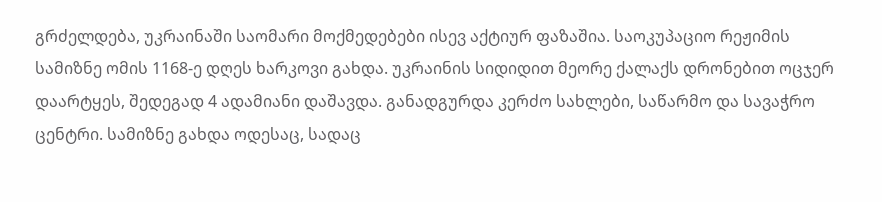გრძელდება, უკრაინაში საომარი მოქმედებები ისევ აქტიურ ფაზაშია. საოკუპაციო რეჟიმის სამიზნე ომის 1168-ე დღეს ხარკოვი გახდა. უკრაინის სიდიდით მეორე ქალაქს დრონებით ოცჯერ დაარტყეს, შედეგად 4 ადამიანი დაშავდა. განადგურდა კერძო სახლები, საწარმო და სავაჭრო ცენტრი. სამიზნე გახდა ოდესაც, სადაც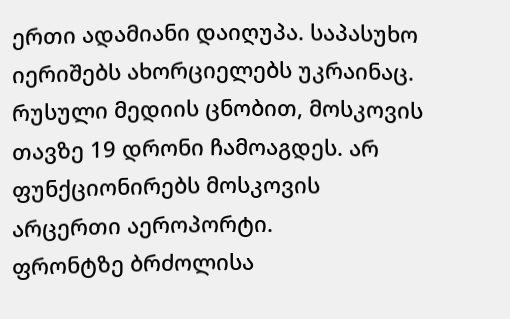ერთი ადამიანი დაიღუპა. საპასუხო იერიშებს ახორციელებს უკრაინაც. რუსული მედიის ცნობით, მოსკოვის თავზე 19 დრონი ჩამოაგდეს. არ ფუნქციონირებს მოსკოვის არცერთი აეროპორტი.
ფრონტზე ბრძოლისა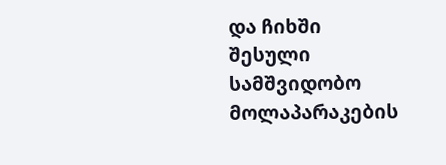და ჩიხში შესული სამშვიდობო მოლაპარაკების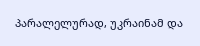პარალელურად, უკრაინამ და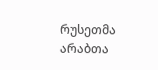რუსეთმა არაბთა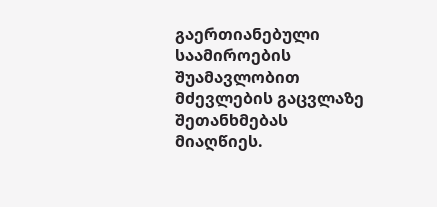გაერთიანებული საამიროების შუამავლობით მძევლების გაცვლაზე შეთანხმებას მიაღწიეს.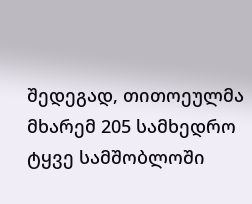შედეგად, თითოეულმა მხარემ 205 სამხედრო ტყვე სამშობლოში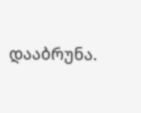დააბრუნა.